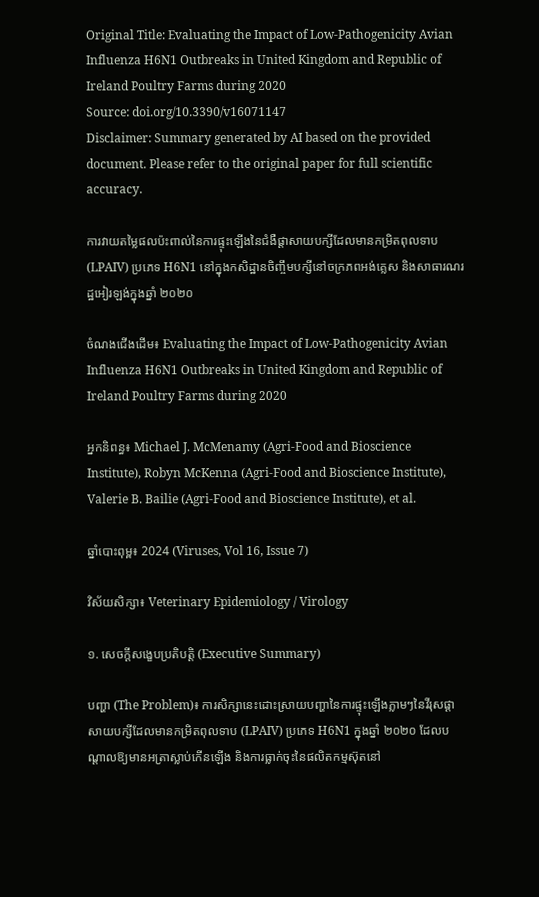Original Title: Evaluating the Impact of Low-Pathogenicity Avian Influenza H6N1 Outbreaks in United Kingdom and Republic of Ireland Poultry Farms during 2020
Source: doi.org/10.3390/v16071147
Disclaimer: Summary generated by AI based on the provided document. Please refer to the original paper for full scientific accuracy.

ការវាយតម្លៃផលប៉ះពាល់នៃការផ្ទុះឡើងនៃជំងឺផ្តាសាយបក្សីដែលមានកម្រិតពុលទាប (LPAIV) ប្រភេទ H6N1 នៅក្នុងកសិដ្ឋានចិញ្ចឹមបក្សីនៅចក្រភពអង់គ្លេស និងសាធារណរដ្ឋអៀរឡង់ក្នុងឆ្នាំ ២០២០

ចំណងជើងដើម៖ Evaluating the Impact of Low-Pathogenicity Avian Influenza H6N1 Outbreaks in United Kingdom and Republic of Ireland Poultry Farms during 2020

អ្នកនិពន្ធ៖ Michael J. McMenamy (Agri-Food and Bioscience Institute), Robyn McKenna (Agri-Food and Bioscience Institute), Valerie B. Bailie (Agri-Food and Bioscience Institute), et al.

ឆ្នាំបោះពុម្ព៖ 2024 (Viruses, Vol 16, Issue 7)

វិស័យសិក្សា៖ Veterinary Epidemiology / Virology

១. សេចក្តីសង្ខេបប្រតិបត្តិ (Executive Summary)

បញ្ហា (The Problem)៖ ការសិក្សានេះដោះស្រាយបញ្ហានៃការផ្ទុះឡើងភ្លាមៗនៃវីរុសផ្តាសាយបក្សីដែលមានកម្រិតពុលទាប (LPAIV) ប្រភេទ H6N1 ក្នុងឆ្នាំ ២០២០ ដែលបណ្តាលឱ្យមានអត្រាស្លាប់កើនឡើង និងការធ្លាក់ចុះនៃផលិតកម្មស៊ុតនៅ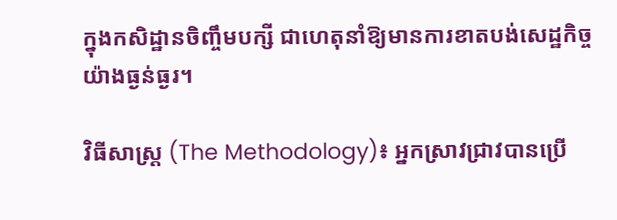ក្នុងកសិដ្ឋានចិញ្ចឹមបក្សី ជាហេតុនាំឱ្យមានការខាតបង់សេដ្ឋកិច្ចយ៉ាងធ្ងន់ធ្ងរ។

វិធីសាស្ត្រ (The Methodology)៖ អ្នកស្រាវជ្រាវបានប្រើ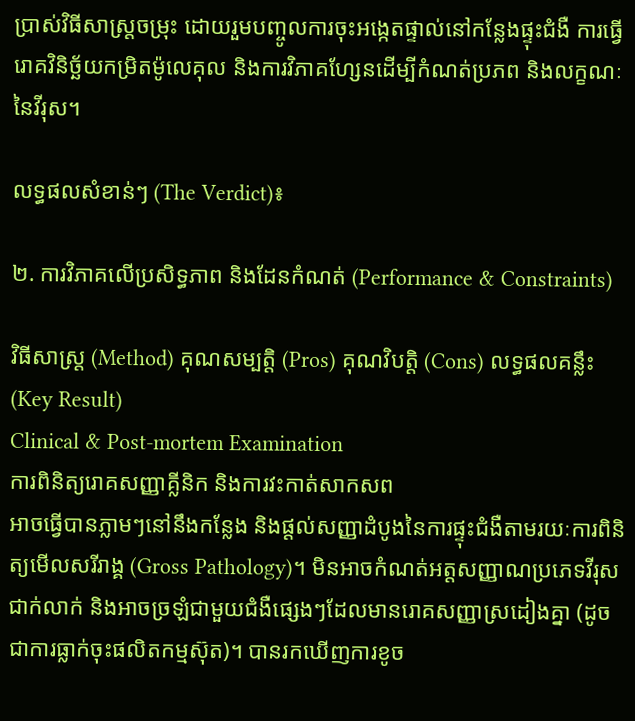ប្រាស់វិធីសាស្ត្រចម្រុះ ដោយរួមបញ្ចូលការចុះអង្កេតផ្ទាល់នៅកន្លែងផ្ទុះជំងឺ ការធ្វើរោគវិនិច្ឆ័យកម្រិតម៉ូលេគុល និងការវិភាគហ្សែនដើម្បីកំណត់ប្រភព និងលក្ខណៈនៃវីរុស។

លទ្ធផលសំខាន់ៗ (The Verdict)៖

២. ការវិភាគលើប្រសិទ្ធភាព និងដែនកំណត់ (Performance & Constraints)

វិធីសាស្ត្រ (Method) គុណសម្បត្តិ (Pros) គុណវិបត្តិ (Cons) លទ្ធផលគន្លឹះ (Key Result)
Clinical & Post-mortem Examination
ការពិនិត្យរោគសញ្ញាគ្លីនិក និងការវះកាត់សាកសព
អាចធ្វើបានភ្លាមៗនៅនឹងកន្លែង និងផ្តល់សញ្ញាដំបូងនៃការផ្ទុះជំងឺតាមរយៈការពិនិត្យមើលសរីរាង្គ (Gross Pathology)។ មិនអាចកំណត់អត្តសញ្ញាណប្រភេទវីរុសជាក់លាក់ និងអាចច្រឡំជាមួយជំងឺផ្សេងៗដែលមានរោគសញ្ញាស្រដៀងគ្នា (ដូចជាការធ្លាក់ចុះផលិតកម្មស៊ុត)។ បានរកឃើញការខូច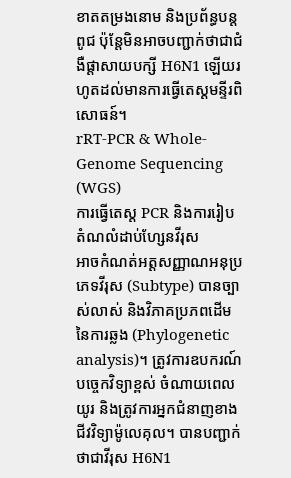ខាតតម្រងនោម និងប្រព័ន្ធបន្តពូជ ប៉ុន្តែមិនអាចបញ្ជាក់ថាជាជំងឺផ្តាសាយបក្សី H6N1 ឡើយរហូតដល់មានការធ្វើតេស្តមន្ទីរពិសោធន៍។
rRT-PCR & Whole-Genome Sequencing (WGS)
ការធ្វើតេស្ត PCR និងការរៀបតំណលំដាប់ហ្សែនវីរុស
អាចកំណត់អត្តសញ្ញាណអនុប្រភេទវីរុស (Subtype) បានច្បាស់លាស់ និងវិភាគប្រភពដើមនៃការឆ្លង (Phylogenetic analysis)។ ត្រូវការឧបករណ៍បច្ចេកវិទ្យាខ្ពស់ ចំណាយពេលយូរ និងត្រូវការអ្នកជំនាញខាងជីវវិទ្យាម៉ូលេគុល។ បានបញ្ជាក់ថាជាវីរុស H6N1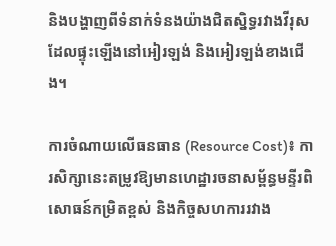និងបង្ហាញពីទំនាក់ទំនងយ៉ាងជិតស្និទ្ធរវាងវីរុសដែលផ្ទុះឡើងនៅអៀរឡង់ និងអៀរឡង់ខាងជើង។

ការចំណាយលើធនធាន (Resource Cost)៖ ការសិក្សានេះតម្រូវឱ្យមានហេដ្ឋារចនាសម្ព័ន្ធមន្ទីរពិសោធន៍កម្រិតខ្ពស់ និងកិច្ចសហការរវាង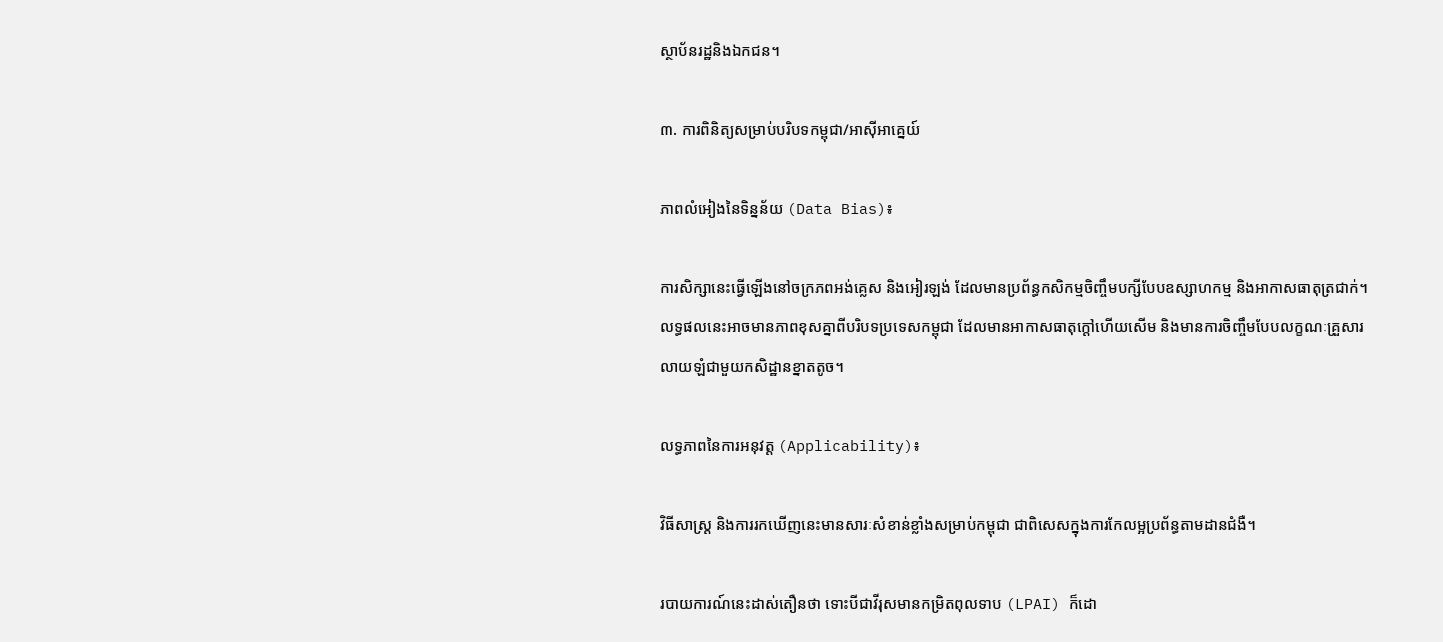ស្ថាប័នរដ្ឋនិងឯកជន។

៣. ការពិនិត្យសម្រាប់បរិបទកម្ពុជា/អាស៊ីអាគ្នេយ៍

ភាពលំអៀងនៃទិន្នន័យ (Data Bias)៖

ការសិក្សានេះធ្វើឡើងនៅចក្រភពអង់គ្លេស និងអៀរឡង់ ដែលមានប្រព័ន្ធកសិកម្មចិញ្ចឹមបក្សីបែបឧស្សាហកម្ម និងអាកាសធាតុត្រជាក់។ លទ្ធផលនេះអាចមានភាពខុសគ្នាពីបរិបទប្រទេសកម្ពុជា ដែលមានអាកាសធាតុក្តៅហើយសើម និងមានការចិញ្ចឹមបែបលក្ខណៈគ្រួសារលាយឡំជាមួយកសិដ្ឋានខ្នាតតូច។

លទ្ធភាពនៃការអនុវត្ត (Applicability)៖

វិធីសាស្ត្រ និងការរកឃើញនេះមានសារៈសំខាន់ខ្លាំងសម្រាប់កម្ពុជា ជាពិសេសក្នុងការកែលម្អប្រព័ន្ធតាមដានជំងឺ។

របាយការណ៍នេះដាស់តឿនថា ទោះបីជាវីរុសមានកម្រិតពុលទាប (LPAI) ក៏ដោ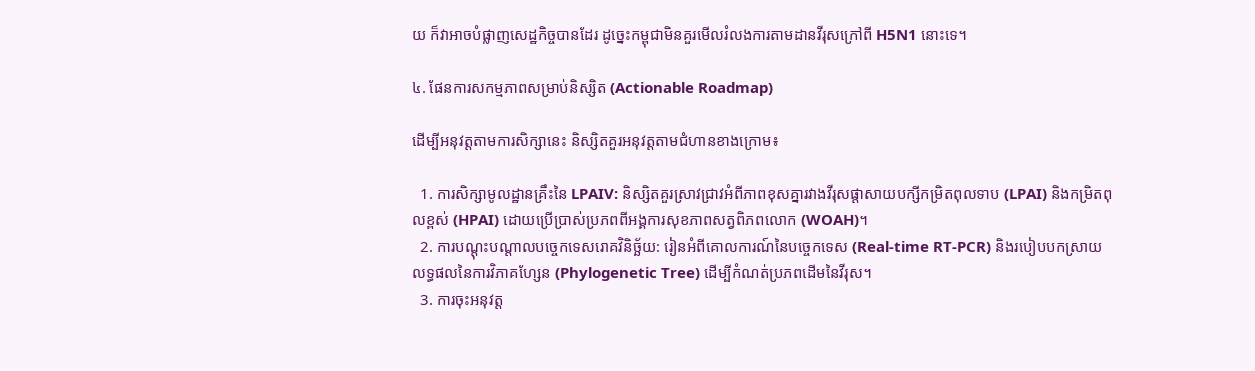យ ក៏វាអាចបំផ្លាញសេដ្ឋកិច្ចបានដែរ ដូច្នេះកម្ពុជាមិនគួរមើលរំលងការតាមដានវីរុសក្រៅពី H5N1 នោះទេ។

៤. ផែនការសកម្មភាពសម្រាប់និស្សិត (Actionable Roadmap)

ដើម្បីអនុវត្តតាមការសិក្សានេះ និស្សិតគួរអនុវត្តតាមជំហានខាងក្រោម៖

  1. ការសិក្សាមូលដ្ឋានគ្រឹះនៃ LPAIV: និស្សិតគួរស្រាវជ្រាវអំពីភាពខុសគ្នារវាងវីរុសផ្តាសាយបក្សីកម្រិតពុលទាប (LPAI) និងកម្រិតពុលខ្ពស់ (HPAI) ដោយប្រើប្រាស់ប្រភពពីអង្គការសុខភាពសត្វពិភពលោក (WOAH)។
  2. ការបណ្តុះបណ្តាលបច្ចេកទេសរោគវិនិច្ឆ័យ: រៀនអំពីគោលការណ៍នៃបច្ចេកទេស (Real-time RT-PCR) និងរបៀបបកស្រាយលទ្ធផលនៃការវិភាគហ្សែន (Phylogenetic Tree) ដើម្បីកំណត់ប្រភពដើមនៃវីរុស។
  3. ការចុះអនុវត្ត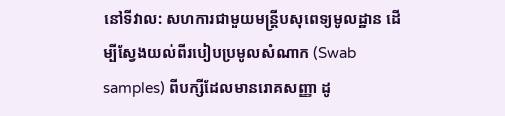នៅទីវាល: សហការជាមួយមន្ត្រីបសុពេទ្យមូលដ្ឋាន ដើម្បីស្វែងយល់ពីរបៀបប្រមូលសំណាក (Swab samples) ពីបក្សីដែលមានរោគសញ្ញា ដូ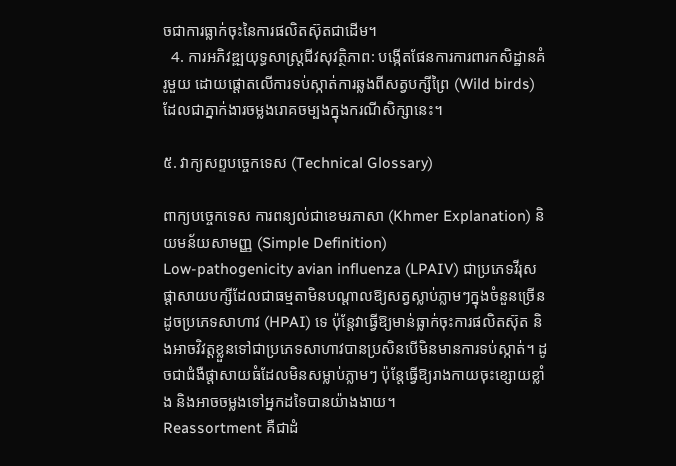ចជាការធ្លាក់ចុះនៃការផលិតស៊ុតជាដើម។
  4. ការអភិវឌ្ឍយុទ្ធសាស្ត្រជីវសុវត្ថិភាព: បង្កើតផែនការការពារកសិដ្ឋានគំរូមួយ ដោយផ្តោតលើការទប់ស្កាត់ការឆ្លងពីសត្វបក្សីព្រៃ (Wild birds) ដែលជាភ្នាក់ងារចម្លងរោគចម្បងក្នុងករណីសិក្សានេះ។

៥. វាក្យសព្ទបច្ចេកទេស (Technical Glossary)

ពាក្យបច្ចេកទេស ការពន្យល់ជាខេមរភាសា (Khmer Explanation) និយមន័យសាមញ្ញ (Simple Definition)
Low-pathogenicity avian influenza (LPAIV) ជាប្រភេទវីរុសផ្តាសាយបក្សីដែលជាធម្មតាមិនបណ្តាលឱ្យសត្វស្លាប់ភ្លាមៗក្នុងចំនួនច្រើនដូចប្រភេទសាហាវ (HPAI) ទេ ប៉ុន្តែវាធ្វើឱ្យមាន់ធ្លាក់ចុះការផលិតស៊ុត និងអាចវិវត្តខ្លួនទៅជាប្រភេទសាហាវបានប្រសិនបើមិនមានការទប់ស្កាត់។ ដូចជាជំងឺផ្តាសាយធំដែលមិនសម្លាប់ភ្លាមៗ ប៉ុន្តែធ្វើឱ្យរាងកាយចុះខ្សោយខ្លាំង និងអាចចម្លងទៅអ្នកដទៃបានយ៉ាងងាយ។
Reassortment គឺជាដំ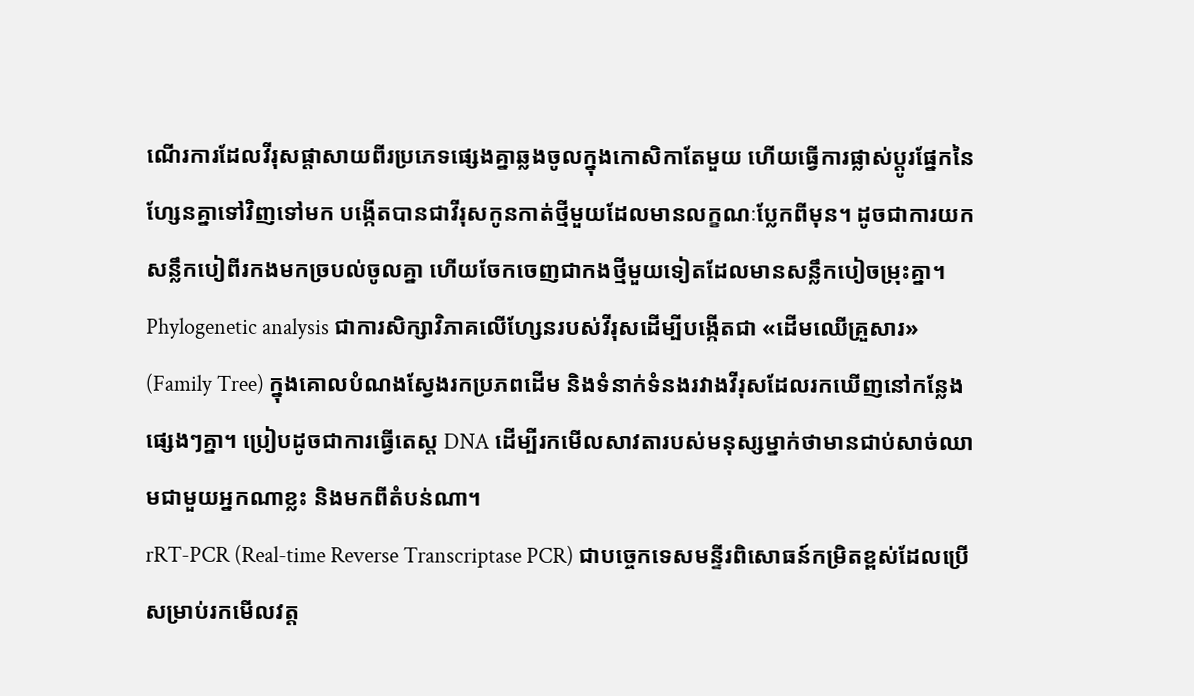ណើរការដែលវីរុសផ្តាសាយពីរប្រភេទផ្សេងគ្នាឆ្លងចូលក្នុងកោសិកាតែមួយ ហើយធ្វើការផ្លាស់ប្តូរផ្នែកនៃហ្សែនគ្នាទៅវិញទៅមក បង្កើតបានជាវីរុសកូនកាត់ថ្មីមួយដែលមានលក្ខណៈប្លែកពីមុន។ ដូចជាការយកសន្លឹកបៀពីរកងមកច្របល់ចូលគ្នា ហើយចែកចេញជាកងថ្មីមួយទៀតដែលមានសន្លឹកបៀចម្រុះគ្នា។
Phylogenetic analysis ជាការសិក្សាវិភាគលើហ្សែនរបស់វីរុសដើម្បីបង្កើតជា «ដើមឈើគ្រួសារ» (Family Tree) ក្នុងគោលបំណងស្វែងរកប្រភពដើម និងទំនាក់ទំនងរវាងវីរុសដែលរកឃើញនៅកន្លែងផ្សេងៗគ្នា។ ប្រៀបដូចជាការធ្វើតេស្ត DNA ដើម្បីរកមើលសាវតារបស់មនុស្សម្នាក់ថាមានជាប់សាច់ឈាមជាមួយអ្នកណាខ្លះ និងមកពីតំបន់ណា។
rRT-PCR (Real-time Reverse Transcriptase PCR) ជាបច្ចេកទេសមន្ទីរពិសោធន៍កម្រិតខ្ពស់ដែលប្រើសម្រាប់រកមើលវត្ត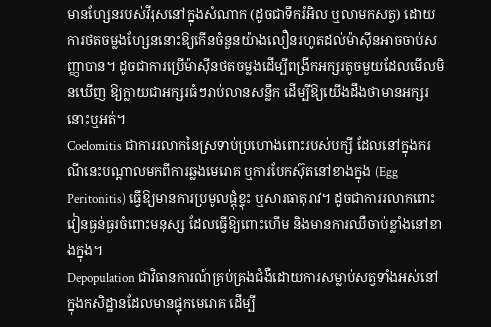មានហ្សែនរបស់វីរុសនៅក្នុងសំណាក (ដូចជាទឹករំអិល ឬលាមកសត្វ) ដោយការថតចម្លងហ្សែននោះឱ្យកើនចំនួនយ៉ាងលឿនរហូតដល់ម៉ាស៊ីនអាចចាប់សញ្ញាបាន។ ដូចជាការប្រើម៉ាស៊ីនថតចម្លងដើម្បីពង្រីកអក្សរតូចមួយដែលមើលមិនឃើញ ឱ្យក្លាយជាអក្សរធំៗរាប់លានសន្លឹក ដើម្បីឱ្យយើងដឹងថាមានអក្សរនោះឬអត់។
Coelomitis ជាការរលាកនៃស្រទាប់ប្រហោងពោះរបស់បក្សី ដែលនៅក្នុងករណីនេះបណ្តាលមកពីការឆ្លងមេរោគ ឬការបែកស៊ុតនៅខាងក្នុង (Egg Peritonitis) ធ្វើឱ្យមានការប្រមូលផ្តុំខ្ទុះ ឬសារធាតុរាវ។ ដូចជាការរលាកពោះវៀនធ្ងន់ធ្ងរចំពោះមនុស្ស ដែលធ្វើឱ្យពោះហើម និងមានការឈឺចាប់ខ្លាំងនៅខាងក្នុង។
Depopulation ជាវិធានការណ៍គ្រប់គ្រងជំងឺដោយការសម្លាប់សត្វទាំងអស់នៅក្នុងកសិដ្ឋានដែលមានផ្ទុកមេរោគ ដើម្បី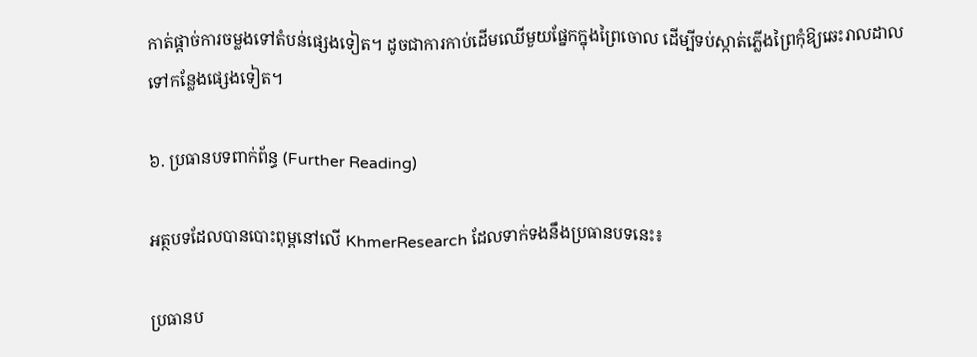កាត់ផ្តាច់ការចម្លងទៅតំបន់ផ្សេងទៀត។ ដូចជាការកាប់ដើមឈើមួយផ្នែកក្នុងព្រៃចោល ដើម្បីទប់ស្កាត់ភ្លើងព្រៃកុំឱ្យឆេះរាលដាលទៅកន្លែងផ្សេងទៀត។

៦. ប្រធានបទពាក់ព័ន្ធ (Further Reading)

អត្ថបទដែលបានបោះពុម្ពនៅលើ KhmerResearch ដែលទាក់ទងនឹងប្រធានបទនេះ៖

ប្រធានប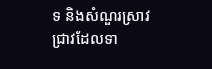ទ និងសំណួរស្រាវជ្រាវដែលទា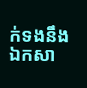ក់ទងនឹងឯកសា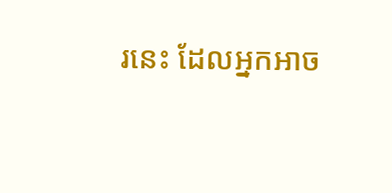រនេះ ដែលអ្នកអាច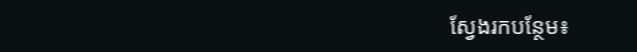ស្វែងរកបន្ថែម៖